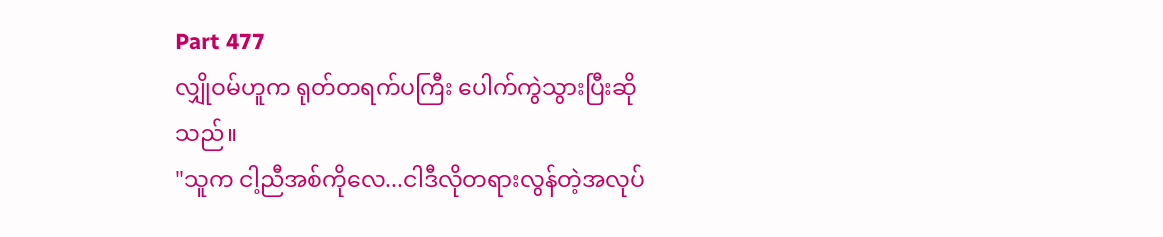Part 477
လျှိုဝမ်ဟူက ရုတ်တရက်ပကြီး ပေါက်ကွဲသွားပြီးဆိုသည်။
"သူက ငါ့ညီအစ်ကိုလေ...ငါဒီလိုတရားလွန်တဲ့အလုပ်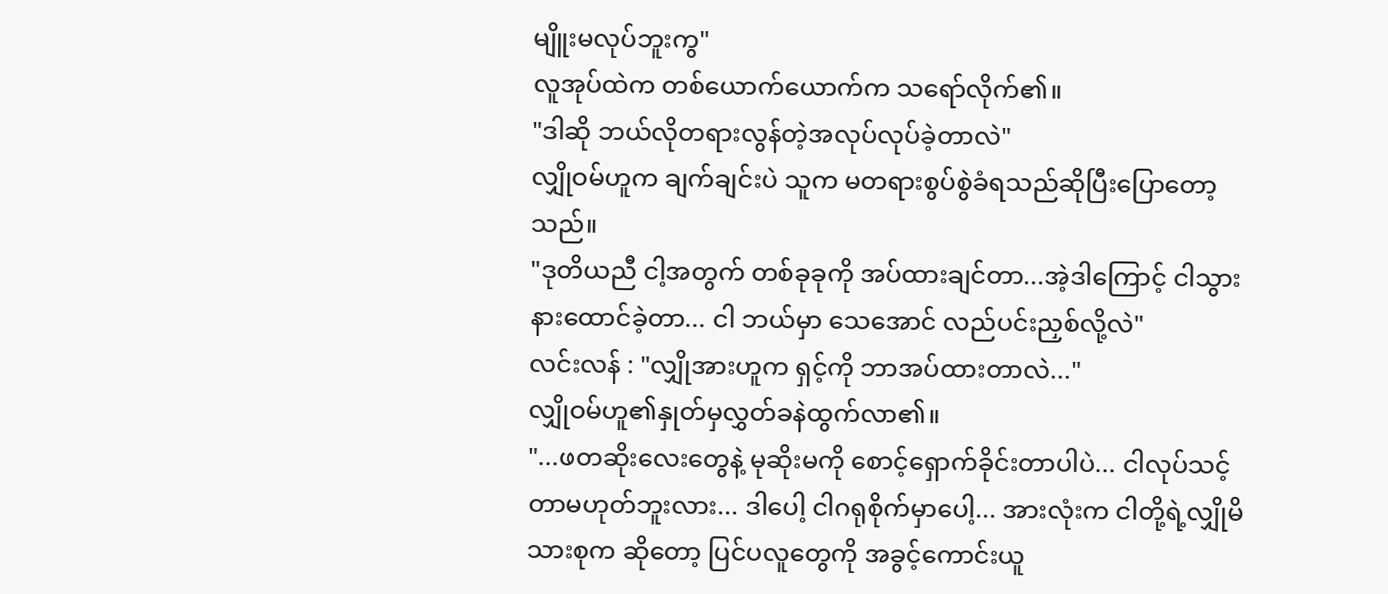မျိူးမလုပ်ဘူးကွ"
လူအုပ်ထဲက တစ်ယောက်ယောက်က သရော်လိုက်၏။
"ဒါဆို ဘယ်လိုတရားလွန်တဲ့အလုပ်လုပ်ခဲ့တာလဲ"
လျှိုဝမ်ဟူက ချက်ချင်းပဲ သူက မတရားစွပ်စွဲခံရသည်ဆိုပြီးပြောတော့သည်။
"ဒုတိယညီ ငါ့အတွက် တစ်ခုခုကို အပ်ထားချင်တာ...အဲ့ဒါကြောင့် ငါသွား နားထောင်ခဲ့တာ... ငါ ဘယ်မှာ သေအောင် လည်ပင်းညှစ်လို့လဲ"
လင်းလန် : "လျှိုအားဟူက ရှင့်ကို ဘာအပ်ထားတာလဲ..."
လျှိုဝမ်ဟူ၏နှုတ်မှလွှတ်ခနဲထွက်လာ၏။
"...ဖတဆိုးလေးတွေနဲ့ မုဆိုးမကို စောင့်ရှောက်ခိုင်းတာပါပဲ... ငါလုပ်သင့်တာမဟုတ်ဘူးလား... ဒါပေါ့ ငါဂရုစိုက်မှာပေါ့... အားလုံးက ငါတို့ရဲ့လျှိုမိသားစုက ဆိုတော့ ပြင်ပလူတွေကို အခွင့်ကောင်းယူ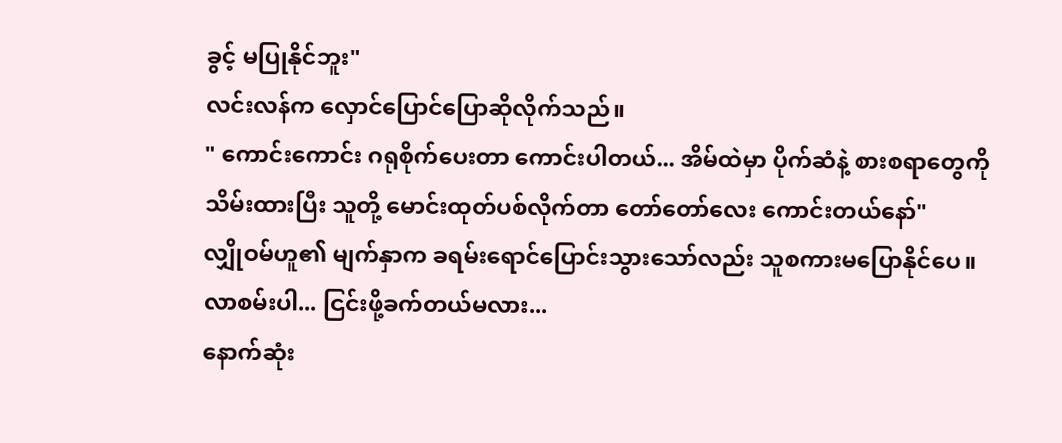ခွင့် မပြုနိုင်ဘူး"
လင်းလန်က လှောင်ပြောင်ပြောဆိုလိုက်သည်။
" ကောင်းကောင်း ဂရုစိုက်ပေးတာ ကောင်းပါတယ်... အိမ်ထဲမှာ ပိုက်ဆံနဲ့ စားစရာတွေကို သိမ်းထားပြီး သူတို့ မောင်းထုတ်ပစ်လိုက်တာ တော်တော်လေး ကောင်းတယ်နော်"
လျှိုဝမ်ဟူ၏ မျက်နှာက ခရမ်းရောင်ပြောင်းသွားသော်လည်း သူစကားမပြောနိုင်ပေ။
လာစမ်းပါ... ငြင်းဖို့ခက်တယ်မလား...
နောက်ဆုံး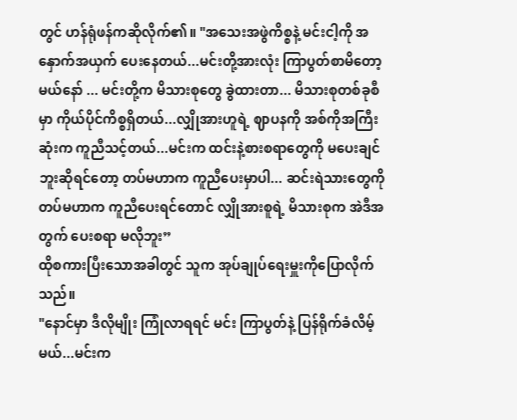တွင် ဟန်ရုံဖန်ကဆိုလိုက်၏။ "အသေးအဖွဲကိစ္စနဲ့ မင်းငါ့ကို အနှောက်အယှက် ပေးနေတယ်...မင်းတို့အားလုံး ကြာပွတ်စာမိတော့မယ်နော် ... မင်းတို့က မိသားစုတွေ ခွဲထားတာ... မိသားစုတစ်ခုစီမှာ ကိုယ်ပိုင်ကိစ္စရှိတယ်...လျှိုအားဟူရဲ့ ဈာပနကို အစ်ကိုအကြီးဆုံးက ကူညီသင့်တယ်...မင်းက ထင်းနဲ့စားစရာတွေကို မပေးချင်ဘူးဆိုရင်တော့ တပ်မဟာက ကူညီပေးမှာပါ... ဆင်းရဲသားတွေကို တပ်မဟာက ကူညီပေးရင်တောင် လျှိုအားစူရဲ့ မိသားစုက အဲဒီအတွက် ပေးစရာ မလိုဘူး”
ထိုစကားပြီးသောအခါတွင် သူက အုပ်ချုပ်ရေးမှူးကိုပြောလိုက်သည်။
"နောင်မှာ ဒီလိုမျိုး ကြုံလာရရင် မင်း ကြာပွတ်နဲ့ ပြန်ရိုက်ခံလိမ့်မယ်...မင်းက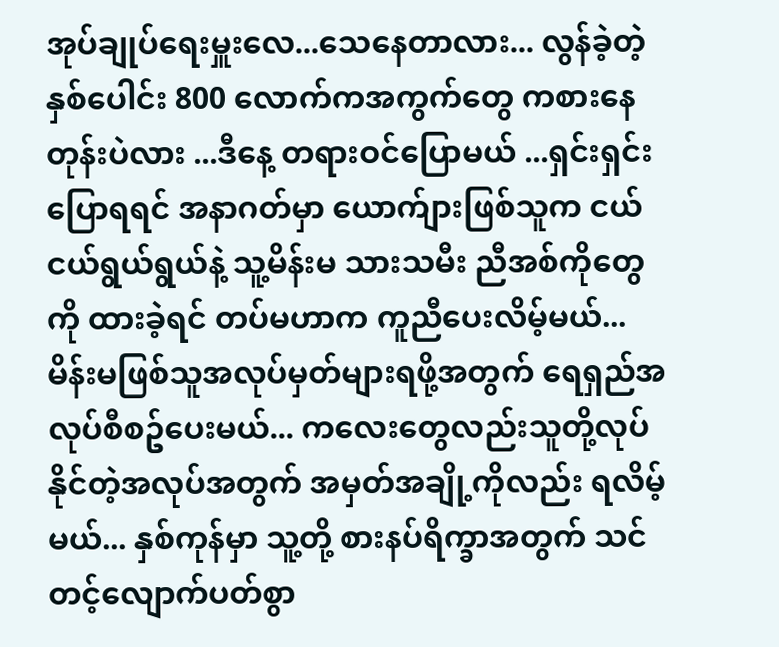အုပ်ချုပ်ရေးမှူးလေ...သေနေတာလား... လွန်ခဲ့တဲ့နှစ်ပေါင်း 800 လောက်ကအကွက်တွေ ကစားနေတုန်းပဲလား ...ဒီနေ့ တရားဝင်ပြောမယ် ...ရှင်းရှင်းပြောရရင် အနာဂတ်မှာ ယောက်ျားဖြစ်သူက ငယ်ငယ်ရွယ်ရွယ်နဲ့ သူ့မိန်းမ သားသမီး ညီအစ်ကိုတွေကို ထားခဲ့ရင် တပ်မဟာက ကူညီပေးလိမ့်မယ်... မိန်းမဖြစ်သူအလုပ်မှတ်များရဖို့အတွက် ရေရှည်အလုပ်စီစဥ်ပေးမယ်... ကလေးတွေလည်းသူတို့လုပ်နိုင်တဲ့အလုပ်အတွက် အမှတ်အချို့ကိုလည်း ရလိမ့်မယ်... နှစ်ကုန်မှာ သူ့တို့ စားနပ်ရိက္ခာအတွက် သင်တင့်လျောက်ပတ်စွာ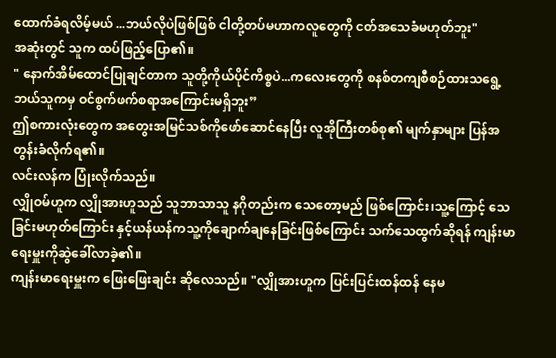ထောက်ခံရလိမ့်မယ် ...ဘယ်လိုပဲဖြစ်ဖြစ် ငါတို့တပ်မဟာကလူတွေကို ငတ်အသေခံမဟုတ်ဘူး"
အဆုံးတွင် သူက ထပ်ဖြည့်ပြော၏။
" နောက်အိမ်ထောင်ပြုချင်တာက သူတို့ကိုယ်ပိုင်ကိစ္စပဲ...ကလေးတွေကို စနစ်တကျစီစဉ်ထားသရွေ့ ဘယ်သူကမှ ဝင်စွက်ဖက်စရာအကြောင်းမရှိဘူး”
ဤစကားလုံးတွေက အတွေးအမြင်သစ်ကိုဖော်ဆောင်နေပြီး လူအိုကြီးတစ်စု၏ မျက်နှာများ ပြန်အတွန်းခံလိုက်ရ၏။
လင်းလန်က ပြုံးလိုက်သည်။
လျှိုဝမ်ဟူက လျှိုအားဟူသည် သူဘာသာသူ နဂိုတည်းက သေတော့မည် ဖြစ်ကြောင်း၊သူ့ကြောင့် သေခြင်းမဟုတ်ကြောင်း နှင့်ယန်ယန်ကသူ့ကိုချောက်ချနေခြင်းဖြစ်ကြောင်း သက်သေထွက်ဆိုရန် ကျန်းမာရေးမှူးကိုဆွဲခေါ်လာခဲ့၏။
ကျန်းမာရေးမှူးက ဖြေးဖြေးချင်း ဆိုလေသည်။ "လျှိုအားဟူက ပြင်းပြင်းထန်ထန် နေမ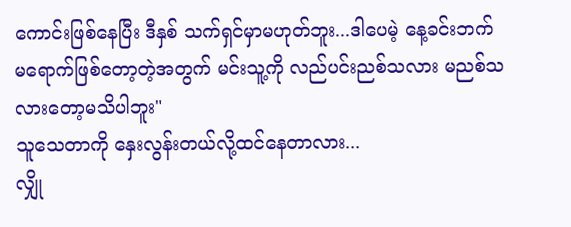ကောင်းဖြစ်နေပြီး ဒီနှစ် သက်ရှင်မှာမဟုတ်ဘူး...ဒါပေမဲ့ နေ့ခင်းဘက် မရောက်ဖြစ်တော့တဲ့အတွက် မင်းသူ့ကို လည်ပင်းညစ်သလား မညစ်သလားတော့မသိပါဘူး"
သူသေတာကို နှေးလွန်းတယ်လို့ထင်နေတာလား...
လျှို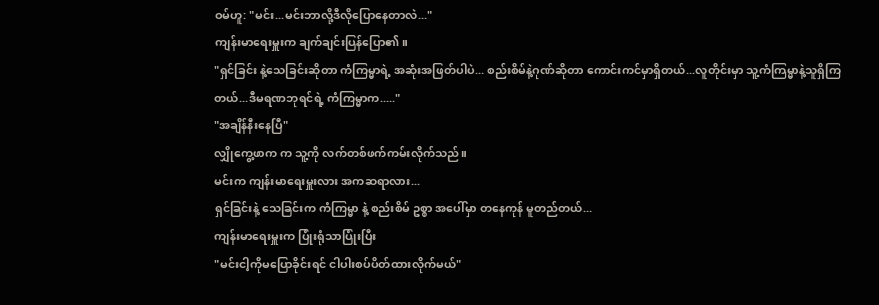ဝမ်ဟူ: "မင်း...မင်းဘာလို့ဒီလိုပြောနေတာလဲ..."
ကျန်းမာရေးမှူးက ချက်ချင်းပြန်ပြော၏။
"ရှင်ခြင်း နဲ့သေခြင်းဆိုတာ ကံကြမ္မာရဲ့ အဆုံးအဖြတ်ပါပဲ... စည်းစိမ်နဲ့ဂုဏ်ဆိုတာ ကောင်းကင်မှာရှိတယ်...လူတိုင်းမှာ သူ့ကံကြမ္မာနဲ့သူရှိကြတယ်...ဒီမရဏဘုရင်ရဲ့ ကံကြမ္မာက....."
"အချိန်နီးနေပြီ"
လျှိုကွေ့ဖာက က သူ့ကို လက်တစ်ဖက်ကမ်းလိုက်သည်။
မင်းက ကျန်းမာရေးမှူးလား အကဆရာလား...
ရှင်ခြင်းနဲ့ သေခြင်းက ကံကြမ္မာ နဲ့ စည်းစိမ် ဥစ္စာ အပေါ်မှာ တနေကုန် မူတည်တယ်...
ကျန်းမာရေးမှူးက ပြုံးရုံသာပြုံးပြီး
"မင်းငါ့ကိုမပြောခိုင်းရင် ငါပါးစပ်ပိတ်ထားလိုက်မယ်"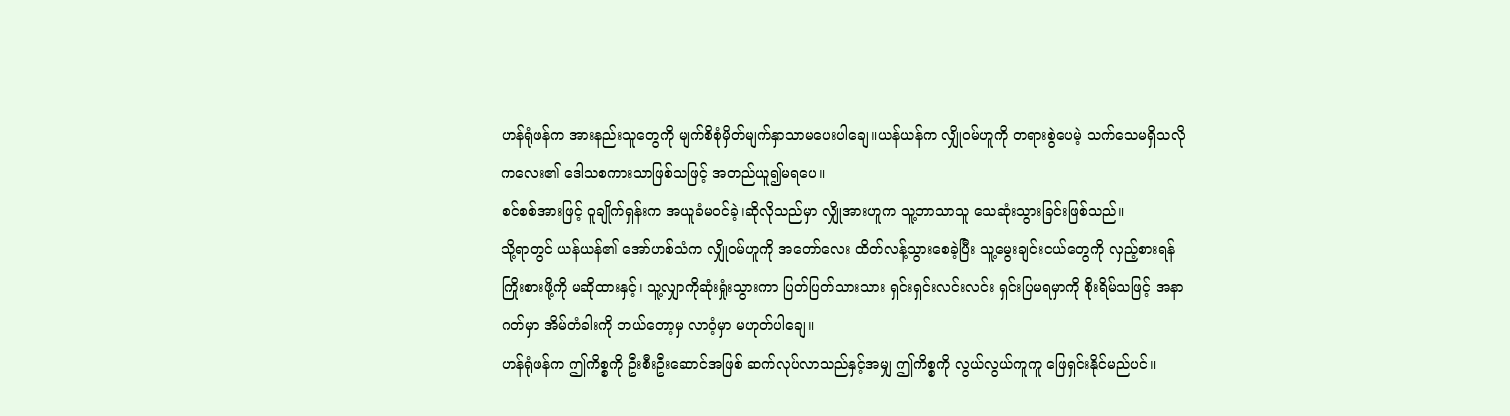ဟန်ရုံဖန်က အားနည်းသူတွေကို မျက်စိစုံမှိတ်မျက်နှာသာမပေးပါချေ။ယန်ယန်က လျှိုဝမ်ဟူကို တရားစွဲပေမဲ့ သက်သေမရှိသလို ကလေး၏ ဒေါသစကားသာဖြစ်သဖြင့် အတည်ယူ၍မရပေ။
စင်စစ်အားဖြင့် ဝူချိုက်ရှန်းက အယူခံမဝင်ခဲ့၊ဆိုလိုသည်မှာ လျှိုအားဟူက သူ့ဘာသာသူ သေဆုံးသွားခြင်းဖြစ်သည်။
သို့ရာတွင် ယန်ယန်၏ အော်ဟစ်သံက လျှိုဝမ်ဟူကို အတော်လေး ထိတ်လန့်သွားစေခဲ့ပြီး သူ့မွေးချင်းငယ်တွေကို လှည့်စားရန် ကြိုးစားဖို့ကို မဆိုထားနှင့်၊ သူ့လျှာကိုဆုံးရှုံးသွားကာ ပြတ်ပြတ်သားသား ရှင်းရှင်းလင်းလင်း ရှင်းပြမရမှာကို စိုးရိမ်သဖြင့် အနာဂတ်မှာ အိမ်တံခါးကို ဘယ်တော့မှ လာဝံ့မှာ မဟုတ်ပါချေ။
ဟန်ရုံဖန်က ဤကိစ္စကို ဦးစီးဦးဆောင်အဖြစ် ဆက်လုပ်လာသည်နှင့်အမျှ ဤကိစ္စကို လွယ်လွယ်ကူကူ ဖြေရှင်းနိုင်မည်ပင်။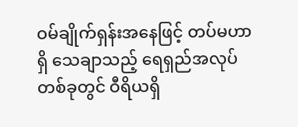ဝမ်ချိုက်ရှန်းအနေဖြင့် တပ်မဟာရှိ သေချာသည့် ရေရှည်အလုပ်တစ်ခုတွင် ဝီရိယရှိ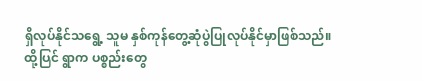ရှိလုပ်နိုင်သရွေ့ သူမ နှစ်ကုန်တွေ့ဆုံပွဲပြုလုပ်နိုင်မှာဖြစ်သည်။
ထို့ပြင် ရွာက ပစ္စည်းတွေ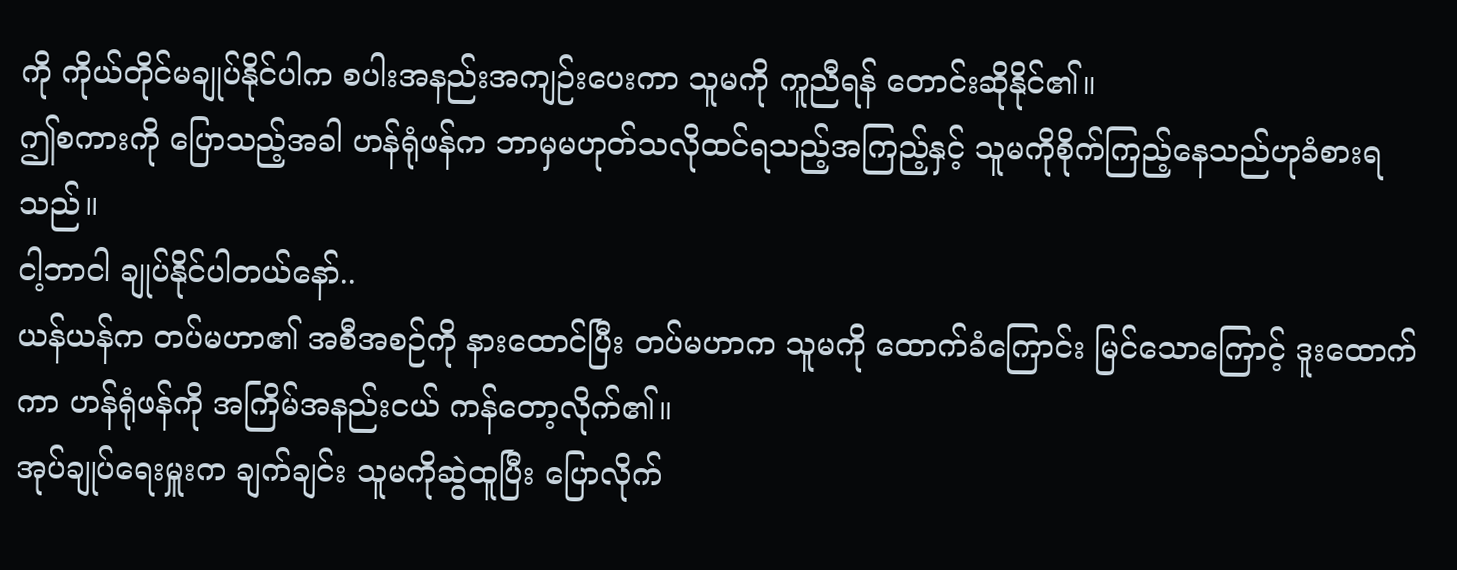ကို ကိုယ်တိုင်မချုပ်နိုင်ပါက စပါးအနည်းအကျဉ်းပေးကာ သူမကို ကူညီရန် တောင်းဆိုနိုင်၏။
ဤစကားကို ပြောသည့်အခါ ဟန်ရုံဖန်က ဘာမှမဟုတ်သလိုထင်ရသည့်အကြည့်နှင့် သူမကိုစိုက်ကြည့်နေသည်ဟုခံစားရသည်။
ငါ့ဘာငါ ချုပ်နိုင်ပါတယ်နော်..
ယန်ယန်က တပ်မဟာ၏ အစီအစဉ်ကို နားထောင်ပြီး တပ်မဟာက သူမကို ထောက်ခံကြောင်း မြင်သောကြောင့် ဒူးထောက်ကာ ဟန်ရုံဖန်ကို အကြိမ်အနည်းငယ် ကန်တော့လိုက်၏။
အုပ်ချုပ်ရေးမှူးက ချက်ချင်း သူမကိုဆွဲထူပြီး ပြောလိုက်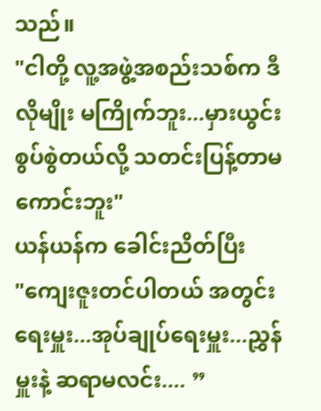သည်။
"ငါတို့ လူ့အဖွဲ့အစည်းသစ်က ဒီလိုမျိုး မကြိုက်ဘူး...မှားယွင်းစွပ်စွဲတယ်လို့ သတင်းပြန့်တာမကောင်းဘူး"
ယန်ယန်က ခေါင်းညိတ်ပြီး
"ကျေးဇူးတင်ပါတယ် အတွင်းရေးမှူး...အုပ်ချုပ်ရေးမှူး...ညွှန်မှူးနဲ့ ဆရာမလင်း.... ”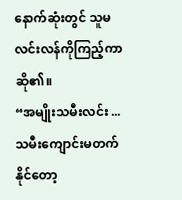နောက်ဆုံးတွင် သူမ လင်းလန်ကိုကြည့်ကာဆို၏။
“အမျိုးသမီးလင်း ...သမီးကျောင်းမတက်နိုင်တော့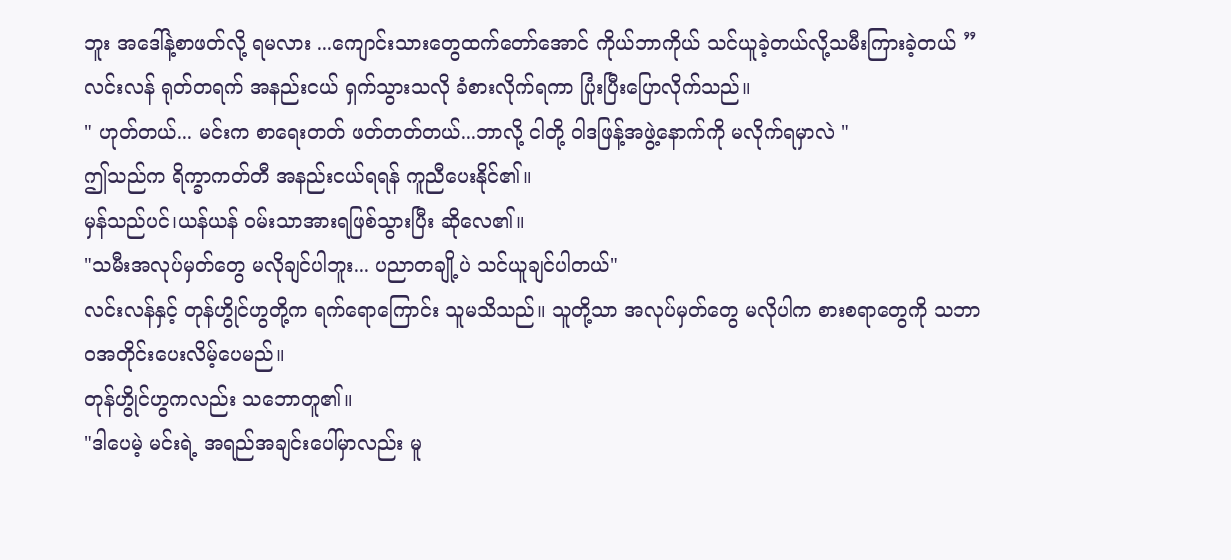ဘူး အဒေါ်နဲ့စာဖတ်လို့ ရမလား ...ကျောင်းသားတွေထက်တော်အောင် ကိုယ်ဘာကိုယ် သင်ယူခဲ့တယ်လို့သမီးကြားခဲ့တယ် ”
လင်းလန် ရုတ်တရက် အနည်းငယ် ရှက်သွားသလို ခံစားလိုက်ရကာ ပြုံးပြီးပြောလိုက်သည်။
" ဟုတ်တယ်... မင်းက စာရေးတတ် ဖတ်တတ်တယ်...ဘာလို့ ငါတို့ ဝါဒဖြန့်အဖွဲ့နောက်ကို မလိုက်ရမှာလဲ "
ဤသည်က ရိက္ခာကတ်တီ အနည်းငယ်ရရန် ကူညီပေးနိုင်၏။
မှန်သည်ပင်၊ယန်ယန် ဝမ်းသာအားရဖြစ်သွားပြီး ဆိုလေ၏။
"သမီးအလုပ်မှတ်တွေ မလိုချင်ပါဘူး... ပညာတချို့ပဲ သင်ယူချင်ပါတယ်"
လင်းလန်နှင့် တုန်ဟွိုင်ဟွတို့က ရက်ရောကြောင်း သူမသိသည်။ သူတို့သာ အလုပ်မှတ်တွေ မလိုပါက စားစရာတွေကို သဘာဝအတိုင်းပေးလိမ့်ပေမည်။
တုန်ဟွိုင်ဟွကလည်း သဘောတူ၏။
"ဒါပေမဲ့ မင်းရဲ့ အရည်အချင်းပေါ်မှာလည်း မူ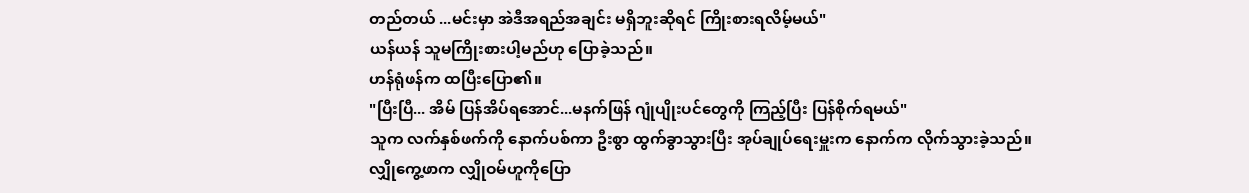တည်တယ် ...မင်းမှာ အဲဒီအရည်အချင်း မရှိဘူးဆိုရင် ကြိုးစားရလိမ့်မယ်"
ယန်ယန် သူမကြိုးစားပါ့မည်ဟု ပြောခဲ့သည်။
ဟန်ရုံဖန်က ထပြီးပြော၏။
"ပြီးပြီ... အိမ် ပြန်အိပ်ရအောင်...မနက်ဖြန် ဂျုံပျိုးပင်တွေကို ကြည့်ပြီး ပြန်စိုက်ရမယ်"
သူက လက်နှစ်ဖက်ကို နောက်ပစ်ကာ ဦးစွာ ထွက်ခွာသွားပြီး အုပ်ချုပ်ရေးမှူးက နောက်က လိုက်သွားခဲ့သည်။
လျှိုကွေ့ဖာက လျှိုဝမ်ဟူကိုပြော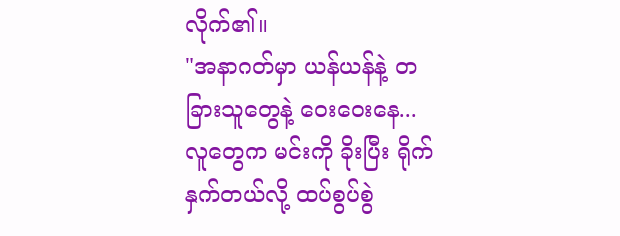လိုက်၏။
"အနာဂတ်မှာ ယန်ယန်နဲ့ တခြားသူတွေနဲ့ ဝေးဝေးနေ...လူတွေက မင်းကို ခိုးပြီး ရိုက်နှက်တယ်လို့ ထပ်စွပ်စွဲ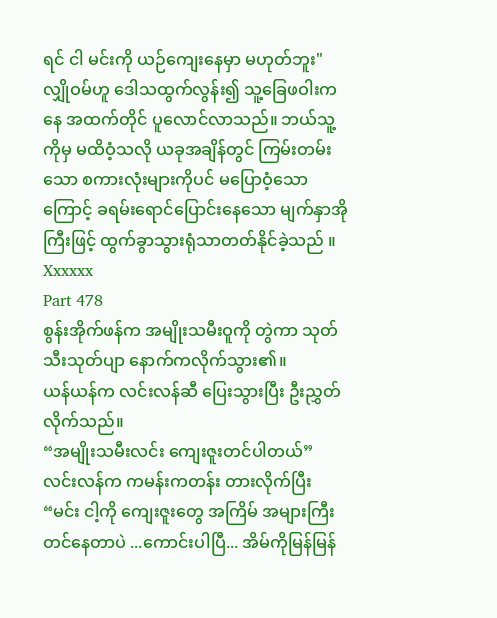ရင် ငါ မင်းကို ယဉ်ကျေးနေမှာ မဟုတ်ဘူး"
လျှိုဝမ်ဟူ ဒေါသထွက်လွန်း၍ သူ့ခြေဖဝါးကနေ အထက်တိုင် ပူလောင်လာသည်။ ဘယ်သူ့ကိုမှ မထိဝံ့သလို ယခုအချိန်တွင် ကြမ်းတမ်းသော စကားလုံးများကိုပင် မပြောဝံ့သောကြောင့် ခရမ်းရောင်ပြောင်းနေသော မျက်နှာအိုကြီးဖြင့် ထွက်ခွာသွားရုံသာတတ်နိုင်ခဲ့သည် ။
Xxxxxx
Part 478
စွန်းအိုက်ဖန်က အမျိုးသမီးဝူကို တွဲကာ သုတ်သီးသုတ်ပျာ နောက်ကလိုက်သွား၏။
ယန်ယန်က လင်းလန်ဆီ ပြေးသွားပြီး ဦးညွှတ်လိုက်သည်။
“အမျိုးသမီးလင်း ကျေးဇူးတင်ပါတယ်”
လင်းလန်က ကမန်းကတန်း တားလိုက်ပြီး
“မင်း ငါ့ကို ကျေးဇူးတွေ အကြိမ် အများကြီးတင်နေတာပဲ ...ကောင်းပါပြီ... အိမ်ကိုမြန်မြန်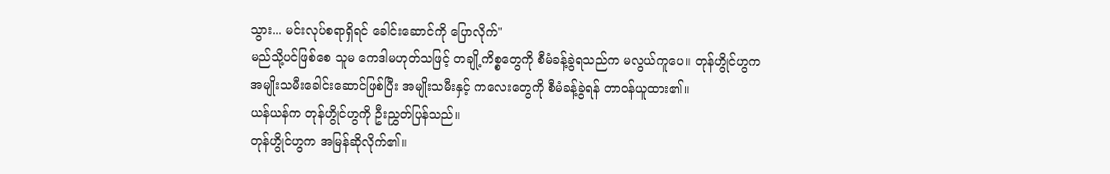သွား... မင်းလုပ်စရာရှိရင် ခေါင်းဆောင်ကို ပြောလိုက်"
မည်သို့ပင်ဖြစ်စေ သူမ ကေဒါမဟုတ်သဖြင့် တချို့ကိစ္စတွေကို စီမံခန့်ခွဲရသည်က မလွယ်ကူပေ။ တုန်ဟွိုင်ဟွက အမျိုးသမီးခေါင်းဆောင်ဖြစ်ပြီး အမျိုးသမီးနှင့် ကလေးတွေကို စီမံခန့်ခွဲရန် တာဝန်ယူထား၏။
ယန်ယန်က တုန်ဟွိုင်ဟွကို ဦးညွှတ်ပြန်သည်။
တုန်ဟွိုင်ဟွက အမြန်ဆိုလိုက်၏။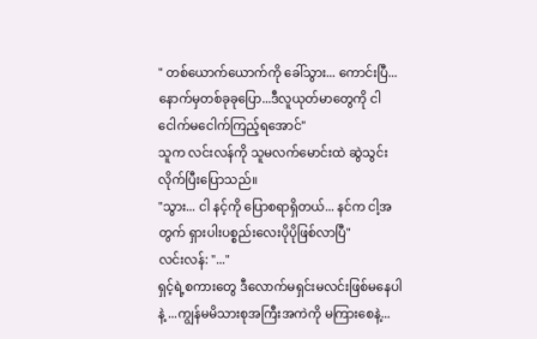" တစ်ယောက်ယောက်ကို ခေါ်သွား... ကောင်းပြီ...နောက်မှတစ်ခုခုပြော...ဒီလူယုတ်မာတွေကို ငါငေါက်မငေါက်ကြည့်ရအောင်"
သူက လင်းလန်ကို သူမလက်မောင်းထဲ ဆွဲသွင်း လိုက်ပြီးပြောသည်။
"သွား... ငါ နင့်ကို ပြောစရာရှိတယ်... နင်က ငါ့အတွက် ရှားပါးပစ္စည်းလေးပိုပိုဖြစ်လာပြီ"
လင်းလန်: "..."
ရှင့်ရဲ့စကားတွေ ဒီလောက်မရှင်းမလင်းဖြစ်မနေပါနဲ့ ...ကျွန်မမိသားစုအကြီးအကဲကို မကြားစေနဲ့...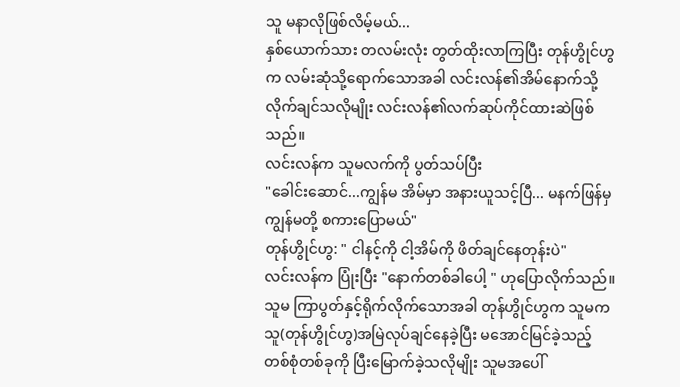သူ မနာလိုဖြစ်လိမ့်မယ်...
နှစ်ယောက်သား တလမ်းလုံး တွတ်ထိုးလာကြပြီး တုန်ဟွိုင်ဟွက လမ်းဆုံသို့ရောက်သောအခါ လင်းလန်၏အိမ်နောက်သို့ လိုက်ချင်သလိုမျိုး လင်းလန်၏လက်ဆုပ်ကိုင်ထားဆဲဖြစ်သည်။
လင်းလန်က သူမလက်ကို ပွတ်သပ်ပြီး
"ခေါင်းဆောင်...ကျွန်မ အိမ်မှာ အနားယူသင့်ပြီ... မနက်ဖြန်မှ ကျွန်မတို့ စကားပြောမယ်"
တုန်ဟွိုင်ဟွ: " ငါနင့်ကို ငါ့အိမ်ကို ဖိတ်ချင်နေတုန်းပဲ"
လင်းလန်က ပြုံးပြီး "နောက်တစ်ခါပေါ့ " ဟုပြောလိုက်သည်။
သူမ ကြာပွတ်နှင့်ရိုက်လိုက်သောအခါ တုန်ဟွိုင်ဟွက သူမက သူ(တုန်ဟွိုင်ဟွ)အမြဲလုပ်ချင်နေခဲ့ပြီး မအောင်မြင်ခဲ့သည့် တစ်စုံတစ်ခုကို ပြီးမြောက်ခဲ့သလိုမျိုး သူမအပေါ်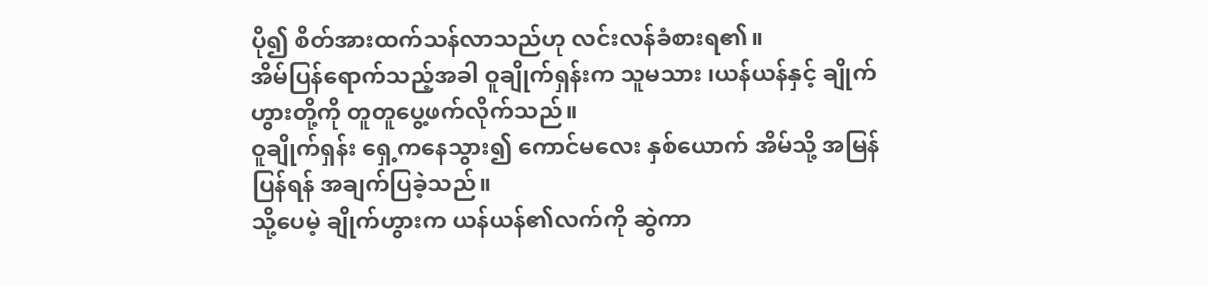ပို၍ စိတ်အားထက်သန်လာသည်ဟု လင်းလန်ခံစားရ၏။
အိမ်ပြန်ရောက်သည့်အခါ ဝူချိုက်ရှန်းက သူမသား ၊ယန်ယန်နှင့် ချိုက်ဟွားတို့ကို တူတူပွေ့ဖက်လိုက်သည်။
ဝူချိုက်ရှန်း ရှေ့ကနေသွား၍ ကောင်မလေး နှစ်ယောက် အိမ်သို့ အမြန်ပြန်ရန် အချက်ပြခဲ့သည်။
သို့ပေမဲ့ ချိုက်ဟွားက ယန်ယန်၏လက်ကို ဆွဲကာ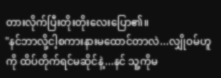တားလိုက်ပြီးတိုးတိုးလေးပြော၏။
"နင်ဘာလို့ငါ့စကားနားမထောင်တာလဲ...လျှိုဝမ်ဟူကို ထိပ်တိုက်ရင်မဆိုင်နဲ့...နင် သူ့ကိုမ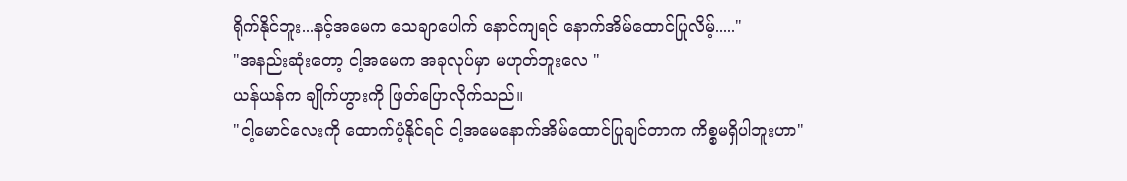ရိုက်နိုင်ဘူး...နင့်အမေက သေချာပေါက် နောင်ကျရင် နောက်အိမ်ထောင်ပြုလိမ့်....."
"အနည်းဆုံးတော့ ငါ့အမေက အခုလုပ်မှာ မဟုတ်ဘူးလေ "
ယန်ယန်က ချိုက်ဟွားကို ဖြတ်ပြောလိုက်သည်။
"ငါ့မောင်လေးကို ထောက်ပံ့နိုင်ရင် ငါ့အမေနောက်အိမ်ထောင်ပြုချင်တာက ကိစ္စမရှိပါဘူးဟာ"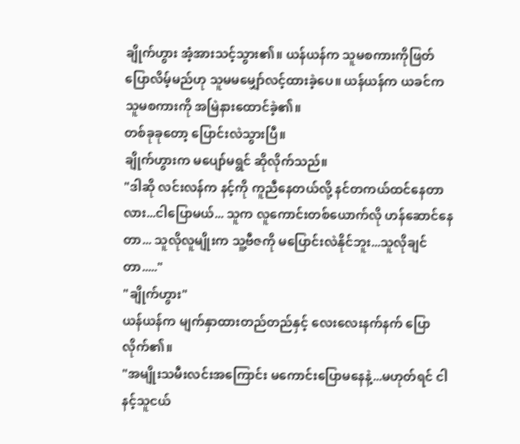ချိုက်ဟွား အံ့အားသင့်သွား၏။ ယန်ယန်က သူမစကားကိုဖြတ်ပြောလိမ့်မည်ဟု သူမမမျှော်လင့်ထားခဲ့ပေ။ ယန်ယန်က ယခင်က သူမစကားကို အမြဲနားထောင်ခဲ့၏။
တစ်ခုခုတော့ ပြောင်းလဲသွားပြီ။
ချိုက်ဟွားက မပျော်မရွင် ဆိုလိုက်သည်။
"ဒါဆို လင်းလန်က နင့်ကို ကူညီနေတယ်လို့ နင်တကယ်ထင်နေတာလား...ငါပြောမယ်... သူက လူကောင်းတစ်ယောက်လို ဟန်ဆောင်နေတာ... သူလိုလူမျိုးက သူ့ဗီဇကို မပြောင်းလဲနိုင်ဘူး...သူလိုချင်တာ....."
"ချိုက်ဟွား"
ယန်ယန်က မျက်နှာထားတည်တည်နှင့် လေးလေးနက်နက် ပြောလိုက်၏။
"အမျိုးသမီးလင်းအကြောင်း မကောင်းပြောမနေနဲ့...မဟုတ်ရင် ငါ နင့်သူငယ်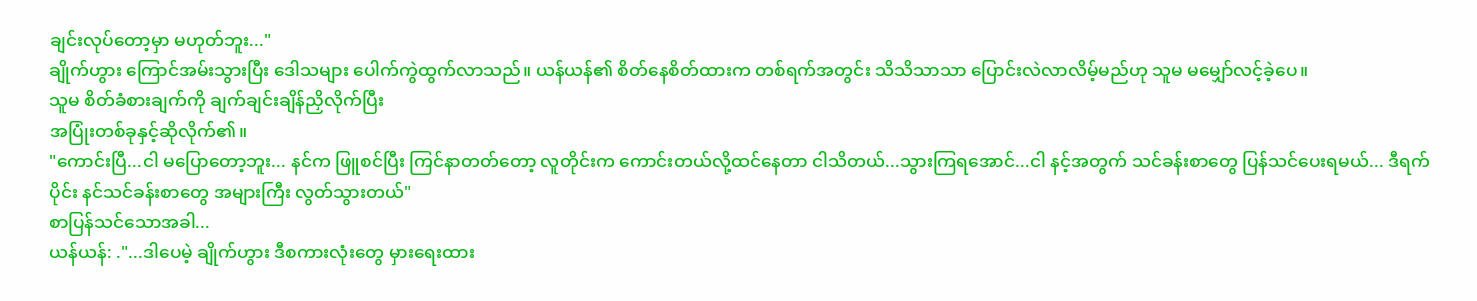ချင်းလုပ်တော့မှာ မဟုတ်ဘူး..."
ချိုက်ဟွား ကြောင်အမ်းသွားပြီး ဒေါသများ ပေါက်ကွဲထွက်လာသည်။ ယန်ယန်၏ စိတ်နေစိတ်ထားက တစ်ရက်အတွင်း သိသိသာသာ ပြောင်းလဲလာလိမ့်မည်ဟု သူမ မမျှော်လင့်ခဲ့ပေ။
သူမ စိတ်ခံစားချက်ကို ချက်ချင်းချိန်ညှိလိုက်ပြီး
အပြုံးတစ်ခုနှင့်ဆိုလိုက်၏။
"ကောင်းပြီ...ငါ မပြောတော့ဘူး... နင်က ဖြူစင်ပြီး ကြင်နာတတ်တော့ လူတိုင်းက ကောင်းတယ်လို့ထင်နေတာ ငါသိတယ်...သွားကြရအောင်...ငါ နင့်အတွက် သင်ခန်းစာတွေ ပြန်သင်ပေးရမယ်... ဒီရက်ပိုင်း နင်သင်ခန်းစာတွေ အများကြီး လွတ်သွားတယ်"
စာပြန်သင်သောအခါ...
ယန်ယန်: ."...ဒါပေမဲ့ ချိုက်ဟွား ဒီစကားလုံးတွေ မှားရေးထား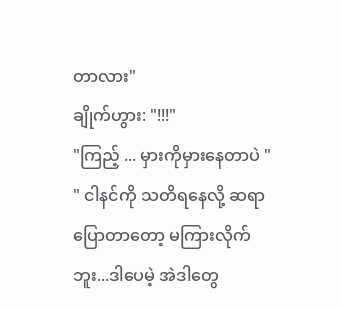တာလား"
ချိုက်ဟွား: "!!!"
"ကြည့် ... မှားကိုမှားနေတာပဲ "
" ငါနင်ကို သတိရနေလို့ ဆရာ ပြောတာတော့ မကြားလိုက်ဘူး...ဒါပေမဲ့ အဲဒါတွေ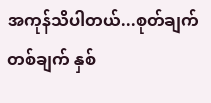အကုန်သိပါတယ်...စုတ်ချက်တစ်ချက် နှစ်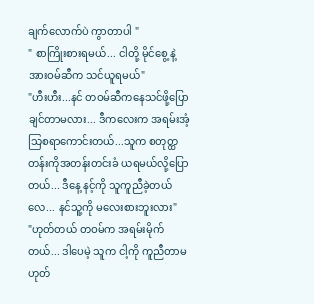ချက်လောက်ပဲ ကွာတာပါ "
" စာကြိုးစားရမယ်... ငါတို့ မိုင်စွေ့ နဲ့အားဝမ်ဆီက သင်ယူရမယ်"
"ဟီးဟီး...နင် တဝမ်ဆီကနေသင်ဖို့ပြောချင်တာမလား... ဒီကလေးက အရမ်းအံ့သြစရာကောင်းတယ်...သူက စတုတ္ထတန်းကိုအတန်းတင်းခံ ယရမယ်လို့ပြောတယ်... ဒီနေ့ နင့်ကို သူကူညီခဲ့တယ်လေ... နင်သူ့ကို မလေးစားဘူးလား"
"ဟုတ်တယ် တဝမ်က အရမ်းမိုက်တယ်... ဒါပေမဲ့ သူက ငါ့ကို ကူညီတာမဟုတ်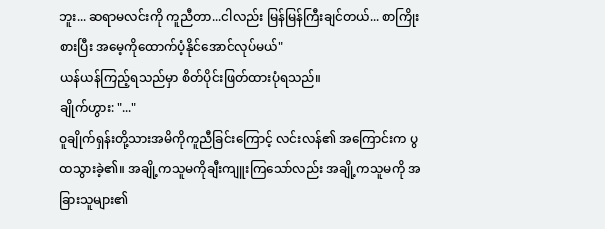ဘူး... ဆရာမလင်းကို ကူညီတာ...ငါလည်း မြန်မြန်ကြီးချင်တယ်... စာကြိုးစားပြီး အမေ့ကိုထောက်ပံ့နိုင်အောင်လုပ်မယ်"
ယန်ယန်ကြည့်ရသည်မှာ စိတ်ပိုင်းဖြတ်ထားပုံရသည်။
ချိုက်ဟွား: "..."
ဝူချိုက်ရှန်းတို့သားအမိကိုကူညီခြင်းကြောင့် လင်းလန်၏ အကြောင်းက ပွထသွားခဲ့၏။ အချို့ကသူမကိုချီးကျူးကြသော်လည်း အချို့ကသူမကို အခြားသူများ၏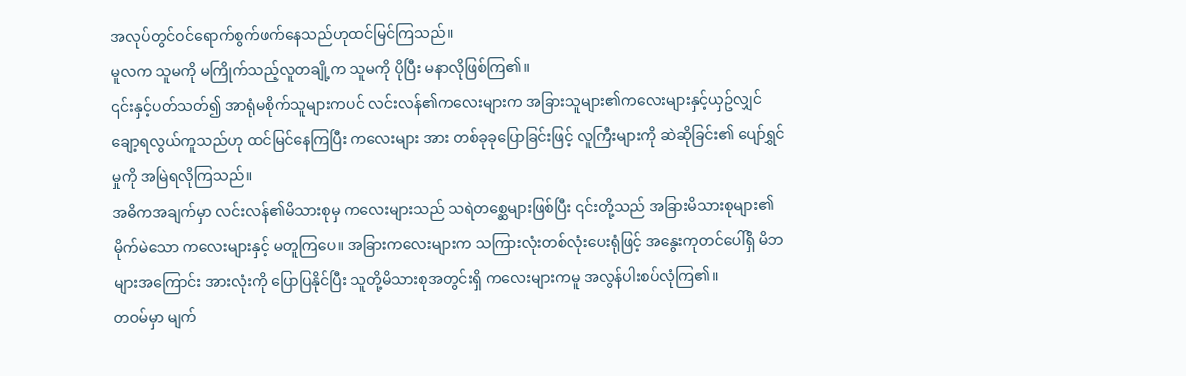အလုပ်တွင်ဝင်ရောက်စွက်ဖက်နေသည်ဟုထင်မြင်ကြသည်။
မူလက သူမကို မကြိုက်သည့်လူတချို့က သူမကို ပိုပြီး မနာလိုဖြစ်ကြ၏။
၎င်းနှင့်ပတ်သတ်၍ အာရုံမစိုက်သူများကပင် လင်းလန်၏ကလေးများက အခြားသူများ၏ကလေးများနှင့်ယှဥ်လျှင် ချော့ရလွယ်ကူသည်ဟု ထင်မြင်နေကြပြီး ကလေးများ အား တစ်ခုခုပြောခြင်းဖြင့် လူကြီးများကို ဆဲဆိုခြင်း၏ ပျော်ရွှင်မှုကို အမြဲရလိုကြသည်။
အဓိကအချက်မှာ လင်းလန်၏မိသားစုမှ ကလေးများသည် သရဲတစ္ဆေများဖြစ်ပြီး ၎င်းတို့သည် အခြားမိသားစုများ၏ မိုက်မဲသော ကလေးများနှင့် မတူကြပေ။ အခြားကလေးများက သကြားလုံးတစ်လုံးပေးရုံဖြင့် အနွေးကုတင်ပေါ်ရှိ မိဘများအကြောင်း အားလုံးကို ပြောပြနိုင်ပြီး သူတို့မိသားစုအတွင်းရှိ ကလေးများကမူ အလွန်ပါးစပ်လုံကြ၏။
တဝမ်မှာ မျက်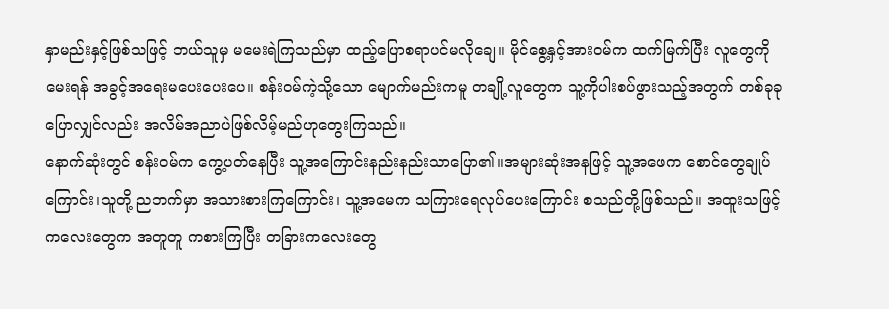နှာမည်းနှင့်ဖြစ်သဖြင့် ဘယ်သူမှ မမေးရဲကြသည်မှာ ထည့်ပြောစရာပင်မလိုချေ။ မိုင်စွေ့နှင့်အားဝမ်က ထက်မြက်ပြီး လူတွေကို မေးရန် အခွင့်အရေးမပေးပေးပေ။ စန်းဝမ်ကဲ့သို့သော မျောက်မည်းကမူ တချို့လူတွေက သူ့ကိုပါးစပ်ဖွားသည့်အတွက် တစ်ခုခုပြောလျှင်လည်း အလိမ်အညာပဲဖြစ်လိမ့်မည်ဟုတွေးကြသည်။
နောက်ဆုံးတွင် စန်းဝမ်က ကွေ့ပတ်နေပြီး သူ့အကြောင်းနည်းနည်းသာပြော၏။အများဆုံးအနဖြင့် သူ့အဖေက စောင်တွေချုပ်ကြောင်း၊သူတို့ ညဘက်မှာ အသားစားကြကြောင်း၊ သူ့အမေက သကြားရေလုပ်ပေးကြောင်း စသည်တို့ဖြစ်သည်။ အထူးသဖြင့် ကလေးတွေက အတူတူ ကစားကြပြီး တခြားကလေးတွေ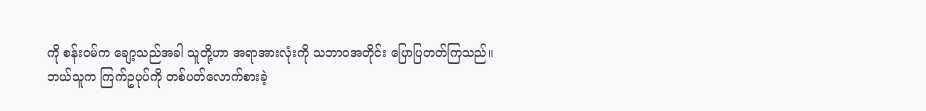ကို စန်းဝမ်က ချော့သည်အခါ သူတို့ဟာ အရာအားလုံးကို သဘာဝအတိုင်း ပြောပြတတ်ကြသည်။
ဘယ်သူက ကြက်ဥပုပ်ကို တစ်ပတ်လောက်စားခဲ့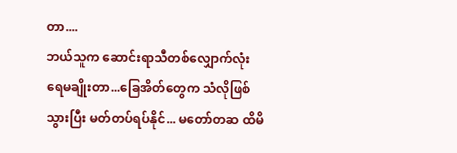တာ....
ဘယ်သူက ဆောင်းရာသီတစ်လျှောက်လုံး ရေမချိုးတာ...ခြေအိတ်တွေက သံလိုဖြစ်သွားပြီး မတ်တပ်ရပ်နိုင်... မတော်တဆ ထိမိ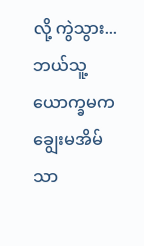လို့ ကွဲသွား...
ဘယ်သူ့ယောက္ခမက ချွေးမအိမ်သာ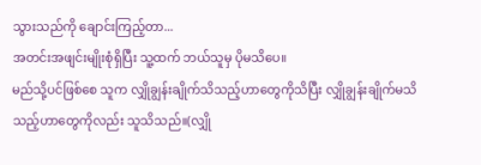သွားသည်ကို ချောင်းကြည့်တာ...
အတင်းအဖျင်းမျိုးစုံရှိပြီး သူ့ထက် ဘယ်သူမှ ပိုမသိပေ။
မည်သို့ပင်ဖြစ်စေ သူက လျှိုချွန်းချိုက်သိသည့်ဟာတွေကိုသိပြီး လျှိုချွန်းချိုက်မသိသည့်ဟာတွေကိုလည်း သူသိသည်။(လျှို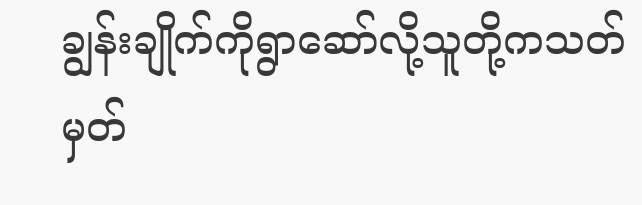ချွန်းချိုက်ကိုရွာဆော်လို့သူတို့ကသတ်မှတ်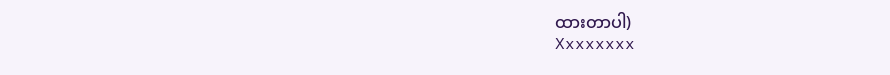ထားတာပါ)
Xxxxxxxx